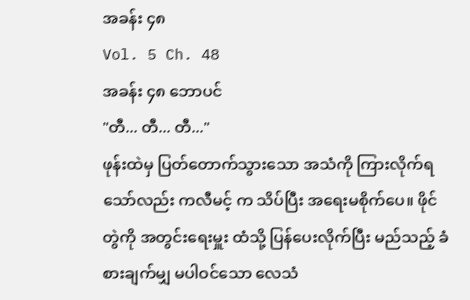အခန်း ၄၈
Vol. 5 Ch. 48
အခန်း ၄၈ ဘောပင်
"တီ... တီ... တီ..."
ဖုန်းထဲမှ ပြတ်တောက်သွားသော အသံကို ကြားလိုက်ရသော်လည်း ကလီမင့် က သိပ်ပြီး အရေးမစိုက်ပေ။ ဖိုင်တွဲကို အတွင်းရေးမှူး ထံသို့ ပြန်ပေးလိုက်ပြီး မည်သည့် ခံစားချက်မျှ မပါဝင်သော လေသံ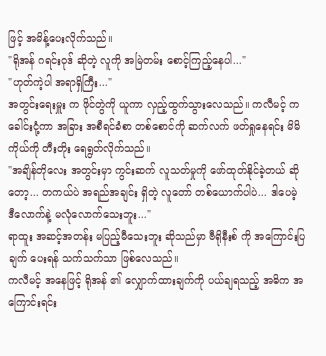ဖြင့် အမိန့်ပေးလိုက်သည်။
"ရိုအန် ဂရင်းဝုဒ် ဆိုတဲ့ လူကို အမြဲတမ်း စောင့်ကြည့်နေပါ..."
"ဟုတ်ကဲ့ပါ အရာရှိကြီး..."
အတွင်းရေးမှူး က ဖိုင်တွဲကို ယူကာ လှည့်ထွက်သွားလေသည်။ ကလီမင့် က ခေါင်းငုံ့ကာ အခြား အစီရင်ခံစာ တစ်စောင်ကို ဆက်လက် ဖတ်ရှုနေရင်း မိမိကိုယ်ကို တီးတိုး ရေရွတ်လိုက်သည်။
"အချိန်တိုလေး အတွင်းမှာ ကွင်းဆက် လူသတ်မှုကို ဖော်ထုတ်နိုင်ခဲ့တယ် ဆိုတော့... တကယ်ပဲ အရည်အချင်း ရှိတဲ့ လူတော် တစ်ယောက်ပါပဲ... ဒါပေမဲ့ ဒီလောက်နဲ့ မလုံလောက်သေးဘူး..."
ရာထူး အဆင့်အတန်း မပြည့်မီသေးဘူး ဆိုသည်မှာ ဗီရိုနီးစ် ကို အကြောင်းပြချက် ပေးရန် သက်သက်သာ ဖြစ်လေသည်။
ကလီမင့် အနေဖြင့် ရိုအန် ၏ လျှောက်ထားချက်ကို ပယ်ချရသည့် အဓိက အကြောင်းရင်း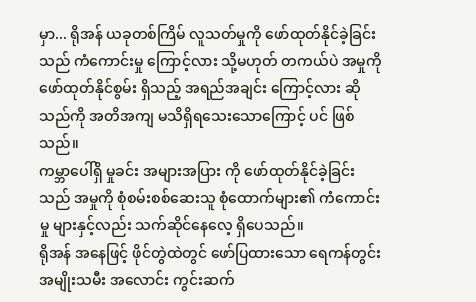မှာ... ရိုအန် ယခုတစ်ကြိမ် လူသတ်မှုကို ဖော်ထုတ်နိုင်ခဲ့ခြင်း သည် ကံကောင်းမှု ကြောင့်လား သို့မဟုတ် တကယ်ပဲ အမှုကို ဖော်ထုတ်နိုင်စွမ်း ရှိသည့် အရည်အချင်း ကြောင့်လား ဆိုသည်ကို အတိအကျ မသိရှိရသေးသောကြောင့် ပင် ဖြစ်သည်။
ကမ္ဘာပေါ်ရှိ မှုခင်း အများအပြား ကို ဖော်ထုတ်နိုင်ခဲ့ခြင်း သည် အမှုကို စုံစမ်းစစ်ဆေးသူ စုံထောက်များ၏ ကံကောင်းမှု များနှင့်လည်း သက်ဆိုင်နေလေ့ ရှိပေသည်။
ရိုအန် အနေဖြင့် ဖိုင်တွဲထဲတွင် ဖော်ပြထားသော ရေကန်တွင်း အမျိုးသမီး အလောင်း ကွင်းဆက်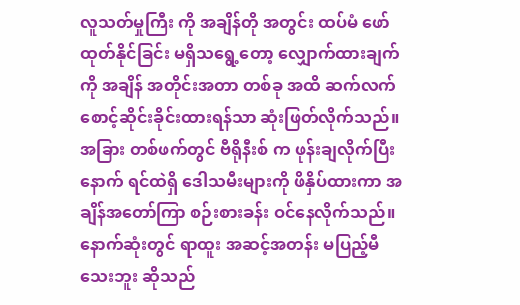လူသတ်မှုကြီး ကို အချိန်တို အတွင်း ထပ်မံ ဖော်ထုတ်နိုင်ခြင်း မရှိသရွေ့တော့ လျှောက်ထားချက် ကို အချိန် အတိုင်းအတာ တစ်ခု အထိ ဆက်လက် စောင့်ဆိုင်းခိုင်းထားရန်သာ ဆုံးဖြတ်လိုက်သည်။
အခြား တစ်ဖက်တွင် ဗီရိုနီးစ် က ဖုန်းချလိုက်ပြီးနောက် ရင်ထဲရှိ ဒေါသမီးများကို ဖိနှိပ်ထားကာ အချိန်အတော်ကြာ စဉ်းစားခန်း ဝင်နေလိုက်သည်။ နောက်ဆုံးတွင် ရာထူး အဆင့်အတန်း မပြည့်မီသေးဘူး ဆိုသည်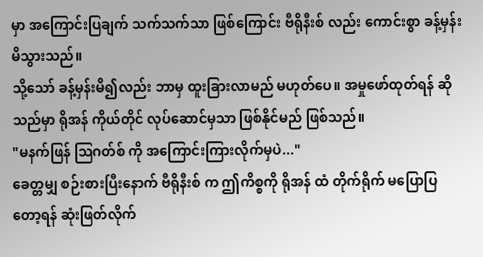မှာ အကြောင်းပြချက် သက်သက်သာ ဖြစ်ကြောင်း ဗီရိုနီးစ် လည်း ကောင်းစွာ ခန့်မှန်းမိသွားသည်။
သို့သော် ခန့်မှန်းမိ၍လည်း ဘာမှ ထူးခြားလာမည် မဟုတ်ပေ။ အမှုဖော်ထုတ်ရန် ဆိုသည်မှာ ရိုအန် ကိုယ်တိုင် လုပ်ဆောင်မှသာ ဖြစ်နိုင်မည် ဖြစ်သည်။
"မနက်ဖြန် သြဂတ်စ် ကို အကြောင်းကြားလိုက်မှပဲ..."
ခေတ္တမျှ စဉ်းစားပြီးနောက် ဗီရိုနီးစ် က ဤကိစ္စကို ရိုအန် ထံ တိုက်ရိုက် မပြောပြတော့ရန် ဆုံးဖြတ်လိုက်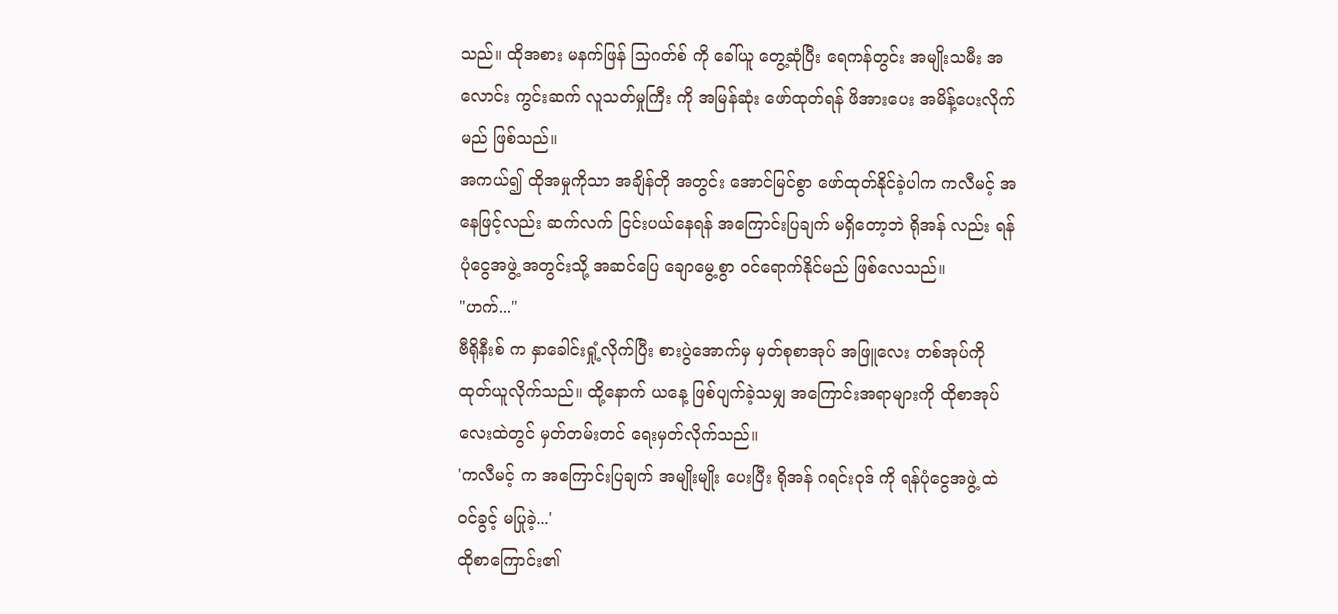သည်။ ထိုအစား မနက်ဖြန် သြဂတ်စ် ကို ခေါ်ယူ တွေ့ဆုံပြီး ရေကန်တွင်း အမျိုးသမီး အလောင်း ကွင်းဆက် လူသတ်မှုကြီး ကို အမြန်ဆုံး ဖော်ထုတ်ရန် ဖိအားပေး အမိန့်ပေးလိုက်မည် ဖြစ်သည်။
အကယ်၍ ထိုအမှုကိုသာ အချိန်တို အတွင်း အောင်မြင်စွာ ဖော်ထုတ်နိုင်ခဲ့ပါက ကလီမင့် အနေဖြင့်လည်း ဆက်လက် ငြင်းပယ်နေရန် အကြောင်းပြချက် မရှိတော့ဘဲ ရိုအန် လည်း ရန်ပုံငွေအဖွဲ့ အတွင်းသို့ အဆင်ပြေ ချောမွေ့စွာ ဝင်ရောက်နိုင်မည် ဖြစ်လေသည်။
"ဟက်..."
ဗီရိုနီးစ် က နှာခေါင်းရှုံ့လိုက်ပြီး စားပွဲအောက်မှ မှတ်စုစာအုပ် အဖြူလေး တစ်အုပ်ကို ထုတ်ယူလိုက်သည်။ ထို့နောက် ယနေ့ ဖြစ်ပျက်ခဲ့သမျှ အကြောင်းအရာများကို ထိုစာအုပ်လေးထဲတွင် မှတ်တမ်းတင် ရေးမှတ်လိုက်သည်။
'ကလီမင့် က အကြောင်းပြချက် အမျိုးမျိုး ပေးပြီး ရိုအန် ဂရင်းဝုဒ် ကို ရန်ပုံငွေအဖွဲ့ ထဲ ဝင်ခွင့် မပြုခဲ့...'
ထိုစာကြောင်း၏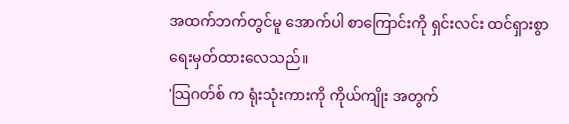အထက်ဘက်တွင်မူ အောက်ပါ စာကြောင်းကို ရှင်းလင်း ထင်ရှားစွာ ရေးမှတ်ထားလေသည်။
'သြဂတ်စ် က ရုံးသုံးကားကို ကိုယ်ကျိုး အတွက်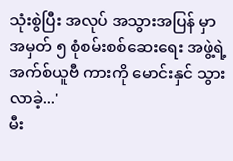သုံးစွဲပြီး အလုပ် အသွားအပြန် မှာ အမှတ် ၅ စုံစမ်းစစ်ဆေးရေး အဖွဲ့ရဲ့ အက်စ်ယူဗီ ကားကို မောင်းနှင် သွားလာခဲ့...'
မီး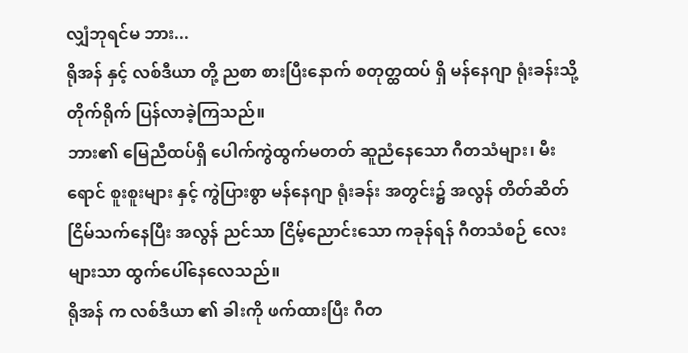လျှံဘုရင်မ ဘား...
ရိုအန် နှင့် လစ်ဒီယာ တို့ ညစာ စားပြီးနောက် စတုတ္ထထပ် ရှိ မန်နေဂျာ ရုံးခန်းသို့ တိုက်ရိုက် ပြန်လာခဲ့ကြသည်။
ဘား၏ မြေညီထပ်ရှိ ပေါက်ကွဲထွက်မတတ် ဆူညံနေသော ဂီတသံများ၊ မီးရောင် စူးစူးများ နှင့် ကွဲပြားစွာ မန်နေဂျာ ရုံးခန်း အတွင်း၌ အလွန် တိတ်ဆိတ် ငြိမ်သက်နေပြီး အလွန် ညင်သာ ငြိမ့်ညောင်းသော ကခုန်ရန် ဂီတသံစဉ် လေးများသာ ထွက်ပေါ်နေလေသည်။
ရိုအန် က လစ်ဒီယာ ၏ ခါးကို ဖက်ထားပြီး ဂီတ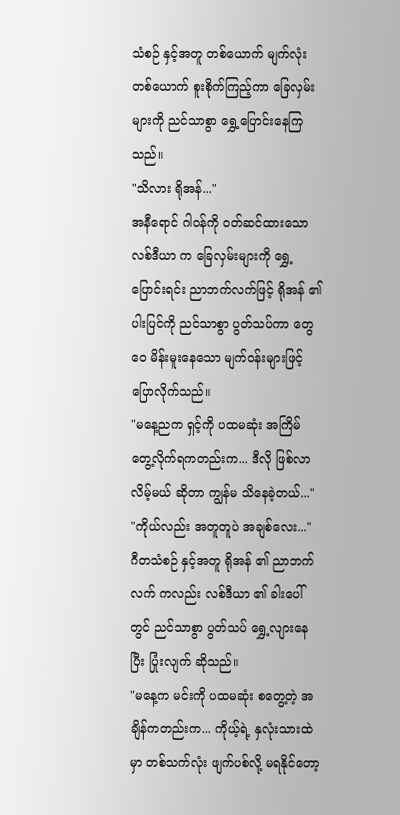သံစဉ် နှင့်အတူ တစ်ယောက် မျက်လုံး တစ်ယောက် စူးစိုက်ကြည့်ကာ ခြေလှမ်းများကို ညင်သာစွာ ရွှေ့ပြောင်းနေကြသည်။
"သိလား ရိုအန်..."
အနီရောင် ဂါဝန်ကို ဝတ်ဆင်ထားသော လစ်ဒီယာ က ခြေလှမ်းများကို ရွှေ့ပြောင်းရင်း ညာဘက်လက်ဖြင့် ရိုအန် ၏ ပါးပြင်ကို ညင်သာစွာ ပွတ်သပ်ကာ တွေဝေ မိန်းမူးနေသော မျက်ဝန်းများဖြင့် ပြောလိုက်သည်။
"မနေ့ညက ရှင့်ကို ပထမဆုံး အကြိမ် တွေ့လိုက်ရကတည်းက... ဒီလို ဖြစ်လာလိမ့်မယ် ဆိုတာ ကျွန်မ သိနေခဲ့တယ်..."
"ကိုယ်လည်း အတူတူပဲ အချစ်လေး..."
ဂီတသံစဉ် နှင့်အတူ ရိုအန် ၏ ညာဘက်လက် ကလည်း လစ်ဒီယာ ၏ ခါးပေါ်တွင် ညင်သာစွာ ပွတ်သပ် ရွှေ့လျားနေပြီး ပြုံးလျက် ဆိုသည်။
"မနေ့က မင်းကို ပထမဆုံး စတွေ့တဲ့ အချိန်ကတည်းက... ကိုယ့်ရဲ့ နှလုံးသားထဲမှာ တစ်သက်လုံး ဖျက်ပစ်လို့ မရနိုင်တော့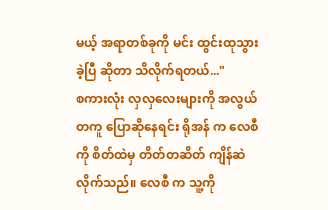မယ့် အရာတစ်ခုကို မင်း ထွင်းထုသွားခဲ့ပြီ ဆိုတာ သိလိုက်ရတယ်..."
စကားလုံး လှလှလေးများကို အလွယ်တကူ ပြောဆိုနေရင်း ရိုအန် က လေစီ ကို စိတ်ထဲမှ တိတ်တဆိတ် ကျိန်ဆဲလိုက်သည်။ လေစီ က သူ့ကို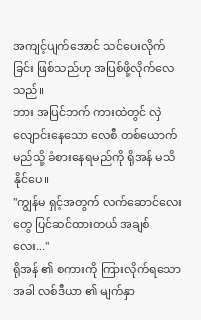အကျင့်ပျက်အောင် သင်ပေးလိုက်ခြင်း ဖြစ်သည်ဟု အပြစ်ဖို့လိုက်လေသည်။
ဘား အပြင်ဘက် ကားထဲတွင် လှဲလျောင်းနေသော လေစီ တစ်ယောက် မည်သို့ ခံစားနေရမည်ကို ရိုအန် မသိနိုင်ပေ။
"ကျွန်မ ရှင့်အတွက် လက်ဆောင်လေးတွေ ပြင်ဆင်ထားတယ် အချစ်လေး..."
ရိုအန် ၏ စကားကို ကြားလိုက်ရသောအခါ လစ်ဒီယာ ၏ မျက်နှာ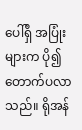ပေါ်ရှိ အပြုံးများက ပို၍ တောက်ပလာသည်။ ရိုအန်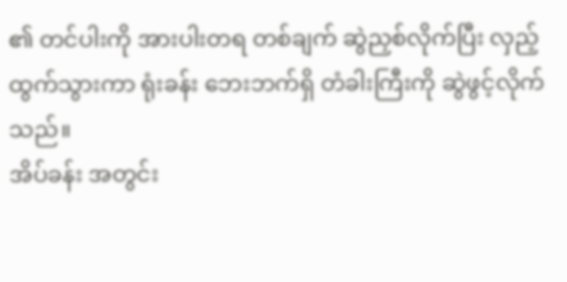၏ တင်ပါးကို အားပါးတရ တစ်ချက် ဆွဲညှစ်လိုက်ပြီး လှည့်ထွက်သွားကာ ရုံးခန်း ဘေးဘက်ရှိ တံခါးကြီးကို ဆွဲဖွင့်လိုက်သည်။
အိပ်ခန်း အတွင်း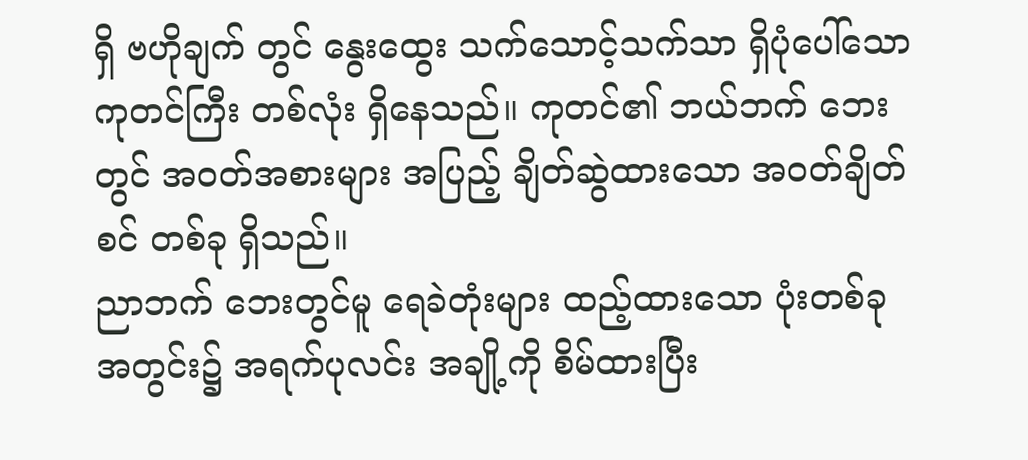ရှိ ဗဟိုချက် တွင် နွေးထွေး သက်သောင့်သက်သာ ရှိပုံပေါ်သော ကုတင်ကြီး တစ်လုံး ရှိနေသည်။ ကုတင်၏ ဘယ်ဘက် ဘေးတွင် အဝတ်အစားများ အပြည့် ချိတ်ဆွဲထားသော အဝတ်ချိတ်စင် တစ်ခု ရှိသည်။
ညာဘက် ဘေးတွင်မူ ရေခဲတုံးများ ထည့်ထားသော ပုံးတစ်ခု အတွင်း၌ အရက်ပုလင်း အချို့ကို စိမ်ထားပြီး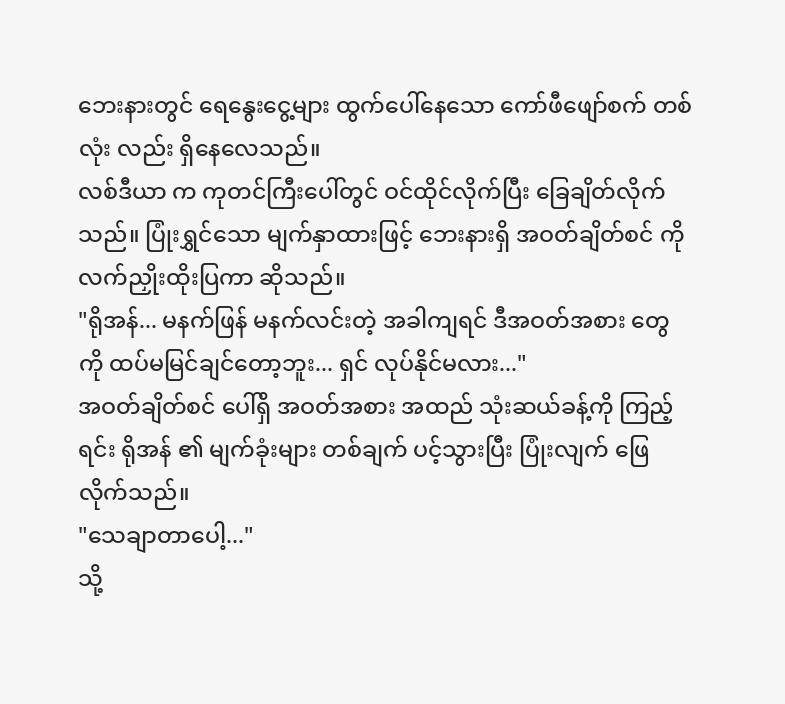ဘေးနားတွင် ရေနွေးငွေ့များ ထွက်ပေါ်နေသော ကော်ဖီဖျော်စက် တစ်လုံး လည်း ရှိနေလေသည်။
လစ်ဒီယာ က ကုတင်ကြီးပေါ်တွင် ဝင်ထိုင်လိုက်ပြီး ခြေချိတ်လိုက်သည်။ ပြုံးရွှင်သော မျက်နှာထားဖြင့် ဘေးနားရှိ အဝတ်ချိတ်စင် ကို လက်ညှိုးထိုးပြကာ ဆိုသည်။
"ရိုအန်... မနက်ဖြန် မနက်လင်းတဲ့ အခါကျရင် ဒီအဝတ်အစား တွေကို ထပ်မမြင်ချင်တော့ဘူး... ရှင် လုပ်နိုင်မလား..."
အဝတ်ချိတ်စင် ပေါ်ရှိ အဝတ်အစား အထည် သုံးဆယ်ခန့်ကို ကြည့်ရင်း ရိုအန် ၏ မျက်ခုံးများ တစ်ချက် ပင့်သွားပြီး ပြုံးလျက် ဖြေလိုက်သည်။
"သေချာတာပေါ့..."
သို့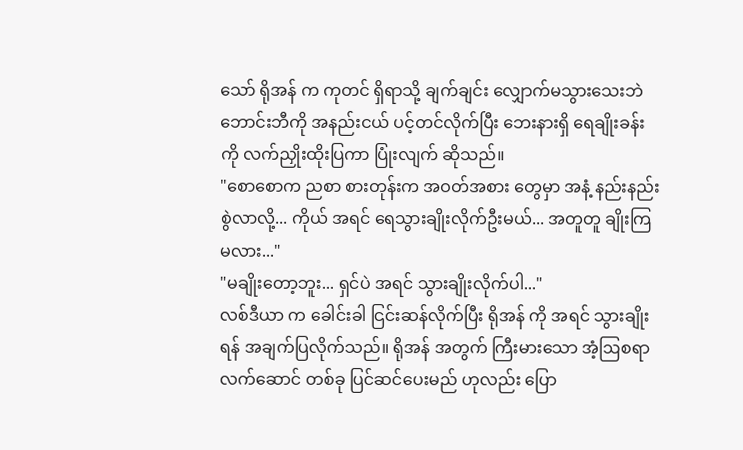သော် ရိုအန် က ကုတင် ရှိရာသို့ ချက်ချင်း လျှောက်မသွားသေးဘဲ ဘောင်းဘီကို အနည်းငယ် ပင့်တင်လိုက်ပြီး ဘေးနားရှိ ရေချိုးခန်း ကို လက်ညှိုးထိုးပြကာ ပြုံးလျက် ဆိုသည်။
"စောစောက ညစာ စားတုန်းက အဝတ်အစား တွေမှာ အနံ့ နည်းနည်း စွဲလာလို့... ကိုယ် အရင် ရေသွားချိုးလိုက်ဦးမယ်... အတူတူ ချိုးကြမလား..."
"မချိုးတော့ဘူး... ရှင်ပဲ အရင် သွားချိုးလိုက်ပါ..."
လစ်ဒီယာ က ခေါင်းခါ ငြင်းဆန်လိုက်ပြီး ရိုအန် ကို အရင် သွားချိုးရန် အချက်ပြလိုက်သည်။ ရိုအန် အတွက် ကြီးမားသော အံ့ဩစရာ လက်ဆောင် တစ်ခု ပြင်ဆင်ပေးမည် ဟုလည်း ပြော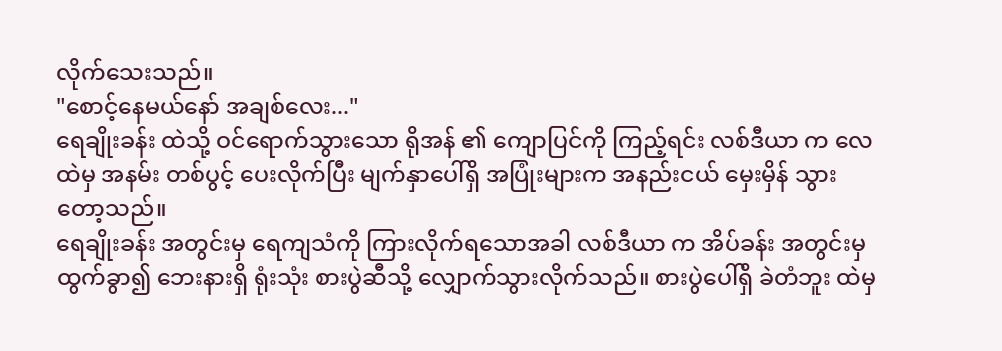လိုက်သေးသည်။
"စောင့်နေမယ်နော် အချစ်လေး..."
ရေချိုးခန်း ထဲသို့ ဝင်ရောက်သွားသော ရိုအန် ၏ ကျောပြင်ကို ကြည့်ရင်း လစ်ဒီယာ က လေထဲမှ အနမ်း တစ်ပွင့် ပေးလိုက်ပြီး မျက်နှာပေါ်ရှိ အပြုံးများက အနည်းငယ် မှေးမှိန် သွားတော့သည်။
ရေချိုးခန်း အတွင်းမှ ရေကျသံကို ကြားလိုက်ရသောအခါ လစ်ဒီယာ က အိပ်ခန်း အတွင်းမှ ထွက်ခွာ၍ ဘေးနားရှိ ရုံးသုံး စားပွဲဆီသို့ လျှောက်သွားလိုက်သည်။ စားပွဲပေါ်ရှိ ခဲတံဘူး ထဲမှ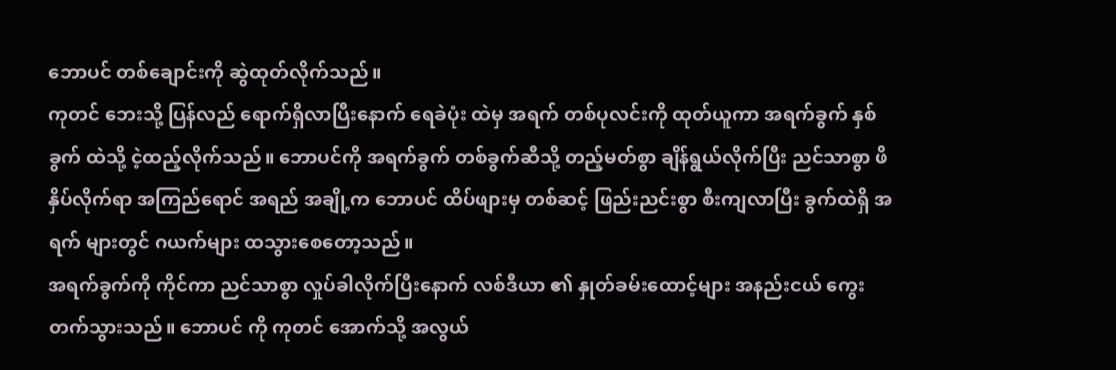ဘောပင် တစ်ချောင်းကို ဆွဲထုတ်လိုက်သည်။
ကုတင် ဘေးသို့ ပြန်လည် ရောက်ရှိလာပြီးနောက် ရေခဲပုံး ထဲမှ အရက် တစ်ပုလင်းကို ထုတ်ယူကာ အရက်ခွက် နှစ်ခွက် ထဲသို့ ငဲ့ထည့်လိုက်သည်။ ဘောပင်ကို အရက်ခွက် တစ်ခွက်ဆီသို့ တည့်မတ်စွာ ချိန်ရွယ်လိုက်ပြီး ညင်သာစွာ ဖိနှိပ်လိုက်ရာ အကြည်ရောင် အရည် အချို့က ဘောပင် ထိပ်ဖျားမှ တစ်ဆင့် ဖြည်းညင်းစွာ စီးကျလာပြီး ခွက်ထဲရှိ အရက် များတွင် ဂယက်များ ထသွားစေတော့သည်။
အရက်ခွက်ကို ကိုင်ကာ ညင်သာစွာ လှုပ်ခါလိုက်ပြီးနောက် လစ်ဒီယာ ၏ နှုတ်ခမ်းထောင့်များ အနည်းငယ် ကွေးတက်သွားသည်။ ဘောပင် ကို ကုတင် အောက်သို့ အလွယ်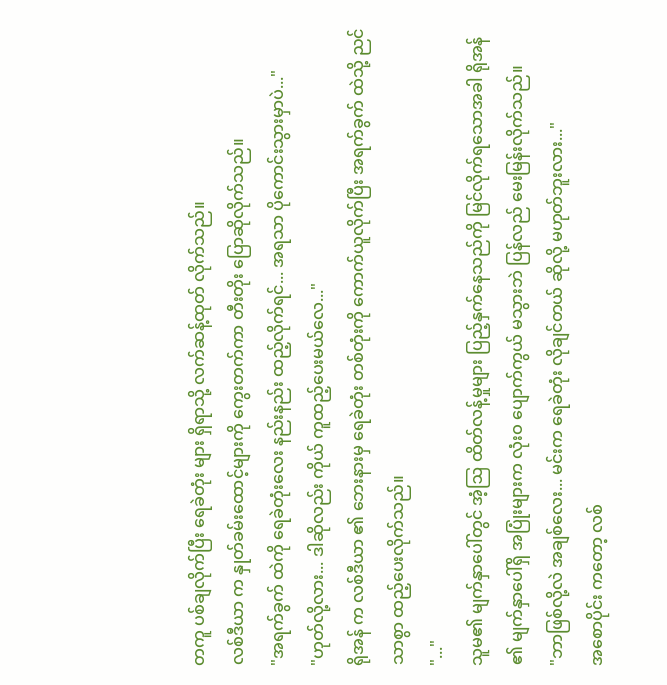တကူ ပစ်ချလိုက်ပြီး ရေခဲတုံး များ ရှိရာသို့ လက်ဆန့်ထုတ် လိုက်သည်။
လစ်ဒီယာ က နှုတ်ခမ်းထောင့်များကို ကွေးတက်ကာ တီးတိုး ပြောဆိုလိုက်သည်။
"အရက်ခွက် ထဲကို ရေခဲတုံးလေး နည်းနည်း ထည့်လိုက်ရင်... အရသာ ပိုကောင်းသွားမှာပဲ..."
"ဟုတ်လို့လား... ဒါဆိုလည်း ကိုယ် ကူထည့်ပေးမယ်လေ..."
ရိုအန် က လစ်ဒီယာ ၏ ဘေးနားမှ ရေခဲတုံး တစ်တုံးကို ကောက်ယူလိုက်ပြီး အရက်ခွက် ထဲသို့ ညင်သာစွာ ထည့်ပေးလိုက်သည်။
"..."
သူမ၏ မျက်နှာပေါ်တွင် အံ့ဩ ထိတ်လန့်မှုများ ပြည့်နှက်နေသည်ကို မြင်လိုက်ရသောအခါ ရိုအန် ၏ မျက်နှာပေါ်ရှိ အပြုံးများက လုံးဝ ပျောက်ကွယ် မသွားဘဲ ပြန်လည် မေးမြန်းလိုက်သည်။
"ဘာဖြစ်လို့လဲ အချစ်လေး... မင်းက ရေခဲတုံး လိုချင်တယ် ဆိုလို့ မဟုတ်ဘူးလား..."
အစောပိုင်း ကတော့ လစ်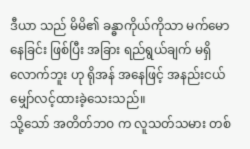ဒီယာ သည် မိမိ၏ ခန္ဓာကိုယ်ကိုသာ မက်မောနေခြင်း ဖြစ်ပြီး အခြား ရည်ရွယ်ချက် မရှိလောက်ဘူး ဟု ရိုအန် အနေဖြင့် အနည်းငယ် မျှော်လင့်ထားခဲ့သေးသည်။
သို့သော် အတိတ်ဘဝ က လူသတ်သမား တစ်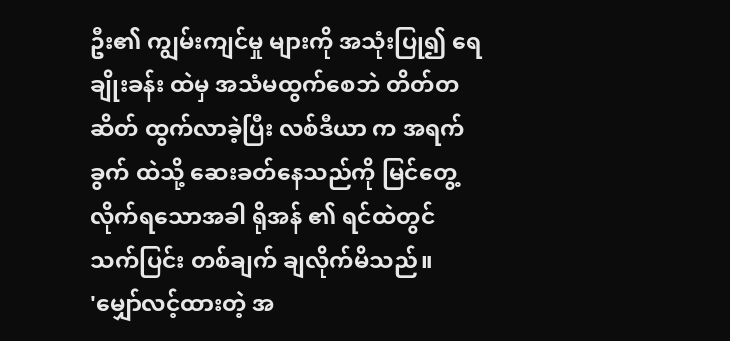ဦး၏ ကျွမ်းကျင်မှု များကို အသုံးပြု၍ ရေချိုးခန်း ထဲမှ အသံမထွက်စေဘဲ တိတ်တဆိတ် ထွက်လာခဲ့ပြီး လစ်ဒီယာ က အရက်ခွက် ထဲသို့ ဆေးခတ်နေသည်ကို မြင်တွေ့လိုက်ရသောအခါ ရိုအန် ၏ ရင်ထဲတွင် သက်ပြင်း တစ်ချက် ချလိုက်မိသည်။
'မျှော်လင့်ထားတဲ့ အ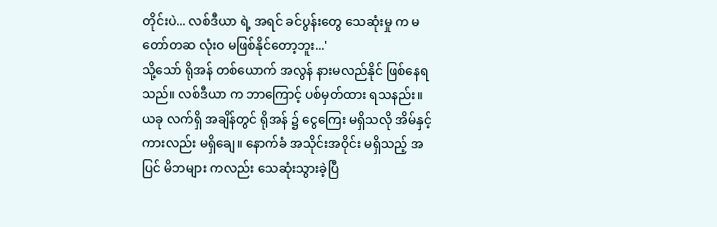တိုင်းပဲ... လစ်ဒီယာ ရဲ့ အရင် ခင်ပွန်းတွေ သေဆုံးမှု က မတော်တဆ လုံးဝ မဖြစ်နိုင်တော့ဘူး...'
သို့သော် ရိုအန် တစ်ယောက် အလွန် နားမလည်နိုင် ဖြစ်နေရသည်။ လစ်ဒီယာ က ဘာကြောင့် ပစ်မှတ်ထား ရသနည်း။
ယခု လက်ရှိ အချိန်တွင် ရိုအန် ၌ ငွေကြေး မရှိသလို အိမ်နှင့် ကားလည်း မရှိချေ။ နောက်ခံ အသိုင်းအဝိုင်း မရှိသည့် အပြင် မိဘများ ကလည်း သေဆုံးသွားခဲ့ပြီ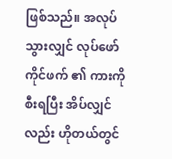ဖြစ်သည်။ အလုပ်သွားလျှင် လုပ်ဖော်ကိုင်ဖက် ၏ ကားကို စီးရပြီး အိပ်လျှင်လည်း ဟိုတယ်တွင်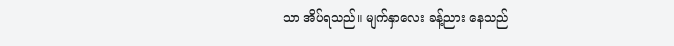သာ အိပ်ရသည်။ မျက်နှာလေး ခန့်ညား နေသည်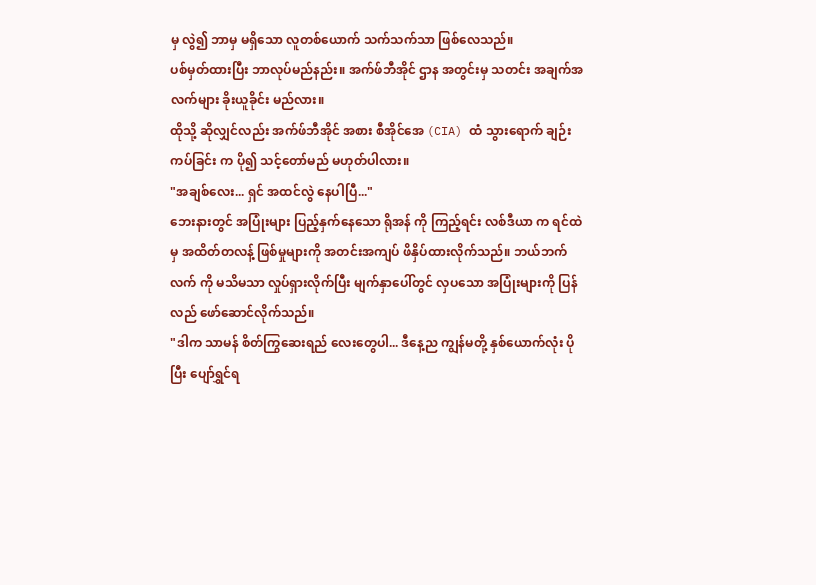မှ လွဲ၍ ဘာမှ မရှိသော လူတစ်ယောက် သက်သက်သာ ဖြစ်လေသည်။
ပစ်မှတ်ထားပြီး ဘာလုပ်မည်နည်း။ အက်ဖ်ဘီအိုင် ဌာန အတွင်းမှ သတင်း အချက်အလက်များ ခိုးယူခိုင်း မည်လား။
ထိုသို့ ဆိုလျှင်လည်း အက်ဖ်ဘီအိုင် အစား စီအိုင်အေ (CIA) ထံ သွားရောက် ချဉ်းကပ်ခြင်း က ပို၍ သင့်တော်မည် မဟုတ်ပါလား။
"အချစ်လေး... ရှင် အထင်လွဲ နေပါပြီ..."
ဘေးနားတွင် အပြုံးများ ပြည့်နှက်နေသော ရိုအန် ကို ကြည့်ရင်း လစ်ဒီယာ က ရင်ထဲမှ အထိတ်တလန့် ဖြစ်မှုများကို အတင်းအကျပ် ဖိနှိပ်ထားလိုက်သည်။ ဘယ်ဘက်လက် ကို မသိမသာ လှုပ်ရှားလိုက်ပြီး မျက်နှာပေါ်တွင် လှပသော အပြုံးများကို ပြန်လည် ဖော်ဆောင်လိုက်သည်။
"ဒါက သာမန် စိတ်ကြွဆေးရည် လေးတွေပါ... ဒီနေ့ည ကျွန်မတို့ နှစ်ယောက်လုံး ပိုပြီး ပျော်ရွှင်ရ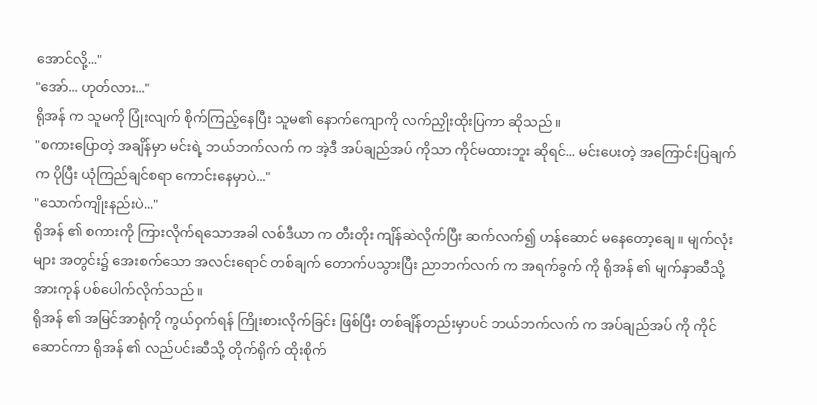အောင်လို့..."
"အော်... ဟုတ်လား..."
ရိုအန် က သူမကို ပြုံးလျက် စိုက်ကြည့်နေပြီး သူမ၏ နောက်ကျောကို လက်ညှိုးထိုးပြကာ ဆိုသည်။
"စကားပြောတဲ့ အချိန်မှာ မင်းရဲ့ ဘယ်ဘက်လက် က အဲ့ဒီ အပ်ချည်အပ် ကိုသာ ကိုင်မထားဘူး ဆိုရင်... မင်းပေးတဲ့ အကြောင်းပြချက် က ပိုပြီး ယုံကြည်ချင်စရာ ကောင်းနေမှာပဲ..."
"သောက်ကျိုးနည်းပဲ..."
ရိုအန် ၏ စကားကို ကြားလိုက်ရသောအခါ လစ်ဒီယာ က တီးတိုး ကျိန်ဆဲလိုက်ပြီး ဆက်လက်၍ ဟန်ဆောင် မနေတော့ချေ။ မျက်လုံးများ အတွင်း၌ အေးစက်သော အလင်းရောင် တစ်ချက် တောက်ပသွားပြီး ညာဘက်လက် က အရက်ခွက် ကို ရိုအန် ၏ မျက်နှာဆီသို့ အားကုန် ပစ်ပေါက်လိုက်သည်။
ရိုအန် ၏ အမြင်အာရုံကို ကွယ်ဝှက်ရန် ကြိုးစားလိုက်ခြင်း ဖြစ်ပြီး တစ်ချိန်တည်းမှာပင် ဘယ်ဘက်လက် က အပ်ချည်အပ် ကို ကိုင်ဆောင်ကာ ရိုအန် ၏ လည်ပင်းဆီသို့ တိုက်ရိုက် ထိုးစိုက်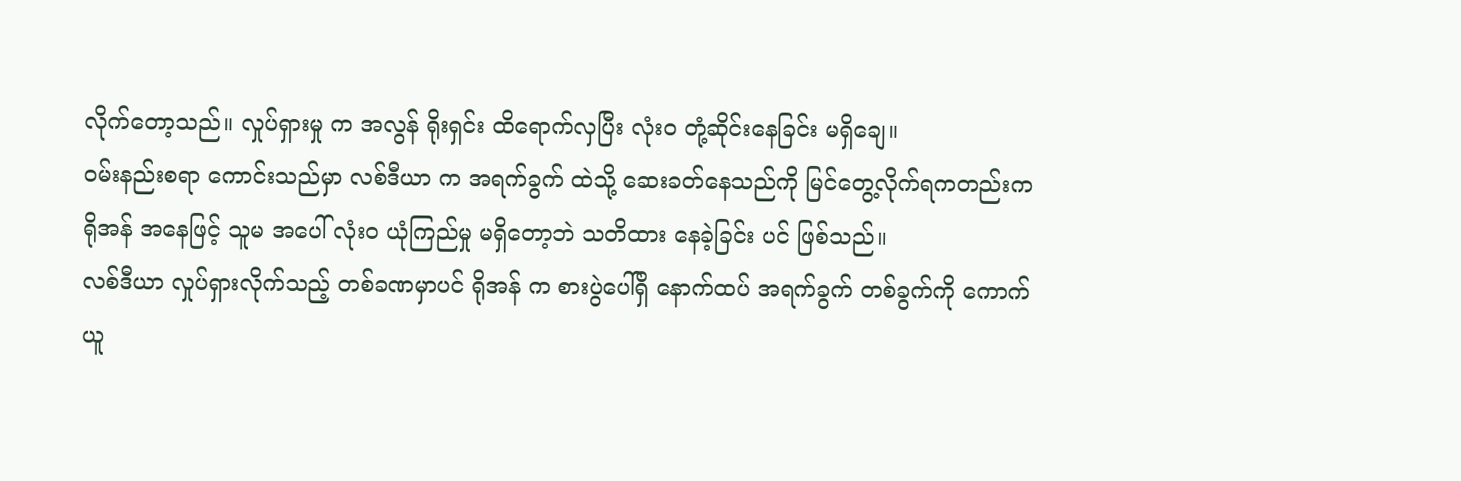လိုက်တော့သည်။ လှုပ်ရှားမှု က အလွန် ရိုးရှင်း ထိရောက်လှပြီး လုံးဝ တုံ့ဆိုင်းနေခြင်း မရှိချေ။
ဝမ်းနည်းစရာ ကောင်းသည်မှာ လစ်ဒီယာ က အရက်ခွက် ထဲသို့ ဆေးခတ်နေသည်ကို မြင်တွေ့လိုက်ရကတည်းက ရိုအန် အနေဖြင့် သူမ အပေါ် လုံးဝ ယုံကြည်မှု မရှိတော့ဘဲ သတိထား နေခဲ့ခြင်း ပင် ဖြစ်သည်။
လစ်ဒီယာ လှုပ်ရှားလိုက်သည့် တစ်ခဏမှာပင် ရိုအန် က စားပွဲပေါ်ရှိ နောက်ထပ် အရက်ခွက် တစ်ခွက်ကို ကောက်ယူ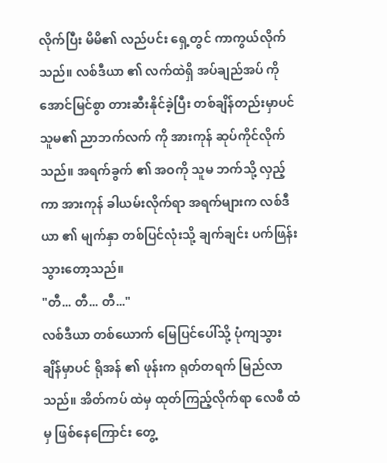လိုက်ပြီး မိမိ၏ လည်ပင်း ရှေ့တွင် ကာကွယ်လိုက်သည်။ လစ်ဒီယာ ၏ လက်ထဲရှိ အပ်ချည်အပ် ကို အောင်မြင်စွာ တားဆီးနိုင်ခဲ့ပြီး တစ်ချိန်တည်းမှာပင် သူမ၏ ညာဘက်လက် ကို အားကုန် ဆုပ်ကိုင်လိုက်သည်။ အရက်ခွက် ၏ အဝကို သူမ ဘက်သို့ လှည့်ကာ အားကုန် ခါယမ်းလိုက်ရာ အရက်များက လစ်ဒီယာ ၏ မျက်နှာ တစ်ပြင်လုံးသို့ ချက်ချင်း ပက်ဖြန်းသွားတော့သည်။
"တီ... တီ... တီ..."
လစ်ဒီယာ တစ်ယောက် မြေပြင်ပေါ်သို့ ပုံကျသွားချိန်မှာပင် ရိုအန် ၏ ဖုန်းက ရုတ်တရက် မြည်လာသည်။ အိတ်ကပ် ထဲမှ ထုတ်ကြည့်လိုက်ရာ လေစီ ထံမှ ဖြစ်နေကြောင်း တွေ့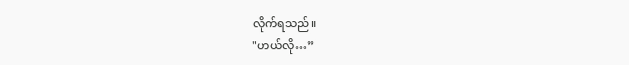လိုက်ရသည်။
"ဟယ်လို…”